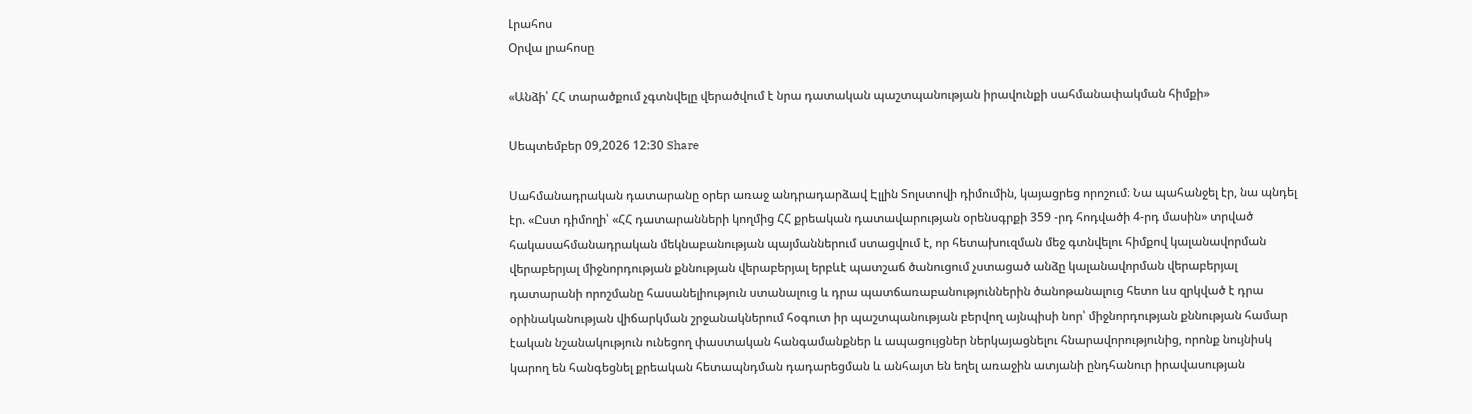Լրահոս
Օրվա լրահոսը

«Անձի՝ ՀՀ տարածքում չգտնվելը վերածվում է նրա դատական պաշտպանության իրավունքի սահմանափակման հիմքի»

Սեպտեմբեր 09,2026 12:30 Share

Սահմանադրական դատարանը օրեր առաջ անդրադարձավ Էլլին Տոլստովի դիմումին, կայացրեց որոշում։ Նա պահանջել էր, նա պնդել էր. «Ըստ դիմողի՝ «ՀՀ դատարանների կողմից ՀՀ քրեական դատավարության օրենսգրքի 359 -րդ հոդվածի 4-րդ մասին» տրված հակասահմանադրական մեկնաբանության պայմաններում ստացվում է, որ հետախուզման մեջ գտնվելու հիմքով կալանավորման վերաբերյալ միջնորդության քննության վերաբերյալ երբևէ պատշաճ ծանուցում չստացած անձը կալանավորման վերաբերյալ դատարանի որոշմանը հասանելիություն ստանալուց և դրա պատճառաբանություններին ծանոթանալուց հետո ևս զրկված է դրա օրինականության վիճարկման շրջանակներում հօգուտ իր պաշտպանության բերվող այնպիսի նոր՝ միջնորդության քննության համար էական նշանակություն ունեցող փաստական հանգամանքներ և ապացույցներ ներկայացնելու հնարավորությունից, որոնք նույնիսկ կարող են հանգեցնել քրեական հետապնդման դադարեցման և անհայտ են եղել առաջին ատյանի ընդհանուր իրավասության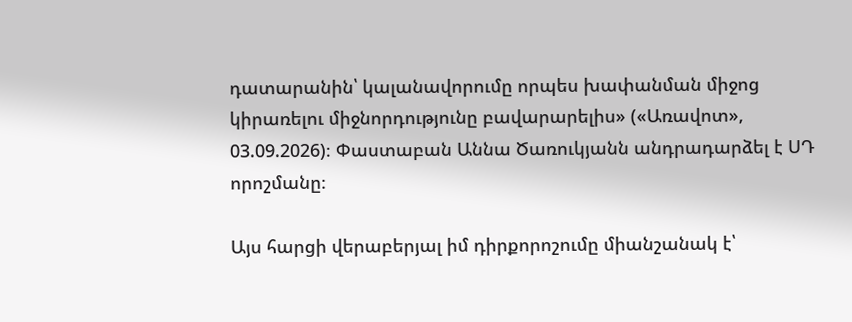դատարանին՝ կալանավորումը որպես խափանման միջոց կիրառելու միջնորդությունը բավարարելիս» («Առավոտ», 03.09.2026)։ Փաստաբան Աննա Ծառուկյանն անդրադարձել է ՍԴ որոշմանը։

Այս հարցի վերաբերյալ իմ դիրքորոշումը միանշանակ է՝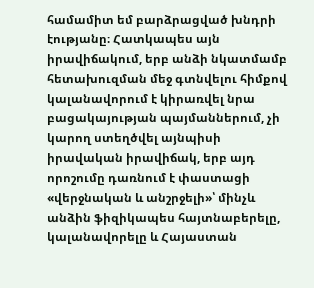համամիտ եմ բարձրացված խնդրի էությանը։ Հատկապես այն իրավիճակում, երբ անձի նկատմամբ հետախուզման մեջ գտնվելու հիմքով կալանավորում է կիրառվել նրա բացակայության պայմաններում, չի կարող ստեղծվել այնպիսի իրավական իրավիճակ, երբ այդ որոշումը դառնում է փաստացի «վերջնական և անշրջելի»՝ մինչև անձին ֆիզիկապես հայտնաբերելը, կալանավորելը և Հայաստան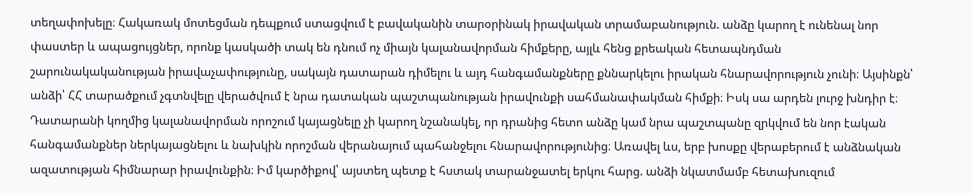տեղափոխելը։ Հակառակ մոտեցման դեպքում ստացվում է բավականին տարօրինակ իրավական տրամաբանություն. անձը կարող է ունենալ նոր փաստեր և ապացույցներ, որոնք կասկածի տակ են դնում ոչ միայն կալանավորման հիմքերը, այլև հենց քրեական հետապնդման շարունակականության իրավաչափությունը, սակայն դատարան դիմելու և այդ հանգամանքները քննարկելու իրական հնարավորություն չունի։ Այսինքն՝ անձի՝ ՀՀ տարածքում չգտնվելը վերածվում է նրա դատական պաշտպանության իրավունքի սահմանափակման հիմքի։ Իսկ սա արդեն լուրջ խնդիր է։ Դատարանի կողմից կալանավորման որոշում կայացնելը չի կարող նշանակել, որ դրանից հետո անձը կամ նրա պաշտպանը զրկվում են նոր էական հանգամանքներ ներկայացնելու և նախկին որոշման վերանայում պահանջելու հնարավորությունից։ Առավել ևս, երբ խոսքը վերաբերում է անձնական ազատության հիմնարար իրավունքին։ Իմ կարծիքով՝ այստեղ պետք է հստակ տարանջատել երկու հարց. անձի նկատմամբ հետախուզում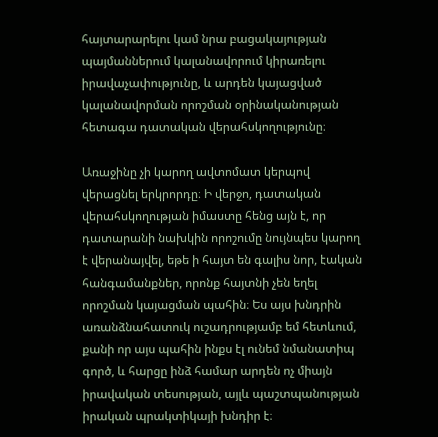հայտարարելու կամ նրա բացակայության պայմաններում կալանավորում կիրառելու իրավաչափությունը, և արդեն կայացված կալանավորման որոշման օրինականության հետագա դատական վերահսկողությունը։

Առաջինը չի կարող ավտոմատ կերպով վերացնել երկրորդը։ Ի վերջո, դատական վերահսկողության իմաստը հենց այն է, որ դատարանի նախկին որոշումը նույնպես կարող է վերանայվել, եթե ի հայտ են գալիս նոր, էական հանգամանքներ, որոնք հայտնի չեն եղել որոշման կայացման պահին։ Ես այս խնդրին առանձնահատուկ ուշադրությամբ եմ հետևում, քանի որ այս պահին ինքս էլ ունեմ նմանատիպ գործ, և հարցը ինձ համար արդեն ոչ միայն իրավական տեսության, այլև պաշտպանության իրական պրակտիկայի խնդիր է։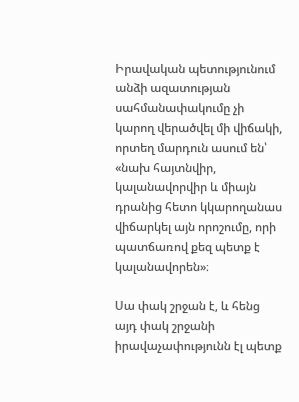Իրավական պետությունում անձի ազատության սահմանափակումը չի կարող վերածվել մի վիճակի, որտեղ մարդուն ասում են՝ «նախ հայտնվիր, կալանավորվիր և միայն դրանից հետո կկարողանաս վիճարկել այն որոշումը, որի պատճառով քեզ պետք է կալանավորեն»։

Սա փակ շրջան է, և հենց այդ փակ շրջանի իրավաչափությունն էլ պետք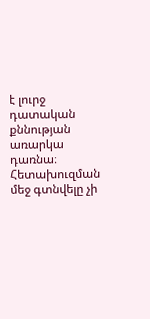է լուրջ դատական քննության առարկա դառնա։ Հետախուզման մեջ գտնվելը չի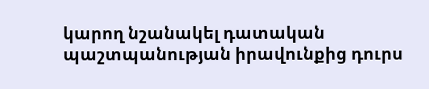կարող նշանակել դատական պաշտպանության իրավունքից դուրս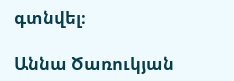գտնվել։

Աննա Ծառուկյան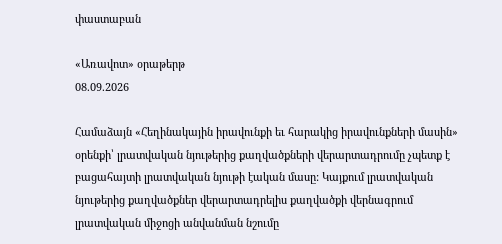փաստաբան

«Առավոտ» օրաթերթ
08.09.2026

Համաձայն «Հեղինակային իրավունքի եւ հարակից իրավունքների մասին» օրենքի՝ լրատվական նյութերից քաղվածքների վերարտադրումը չպետք է բացահայտի լրատվական նյութի էական մասը: Կայքում լրատվական նյութերից քաղվածքներ վերարտադրելիս քաղվածքի վերնագրում լրատվական միջոցի անվանման նշումը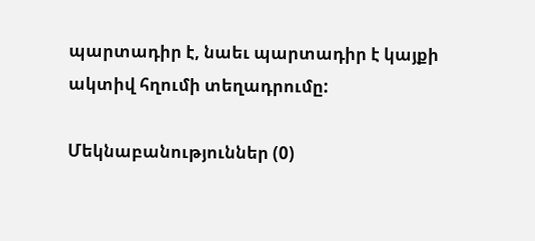պարտադիր է, նաեւ պարտադիր է կայքի ակտիվ հղումի տեղադրումը:

Մեկնաբանություններ (0)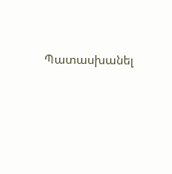Պատասխանել